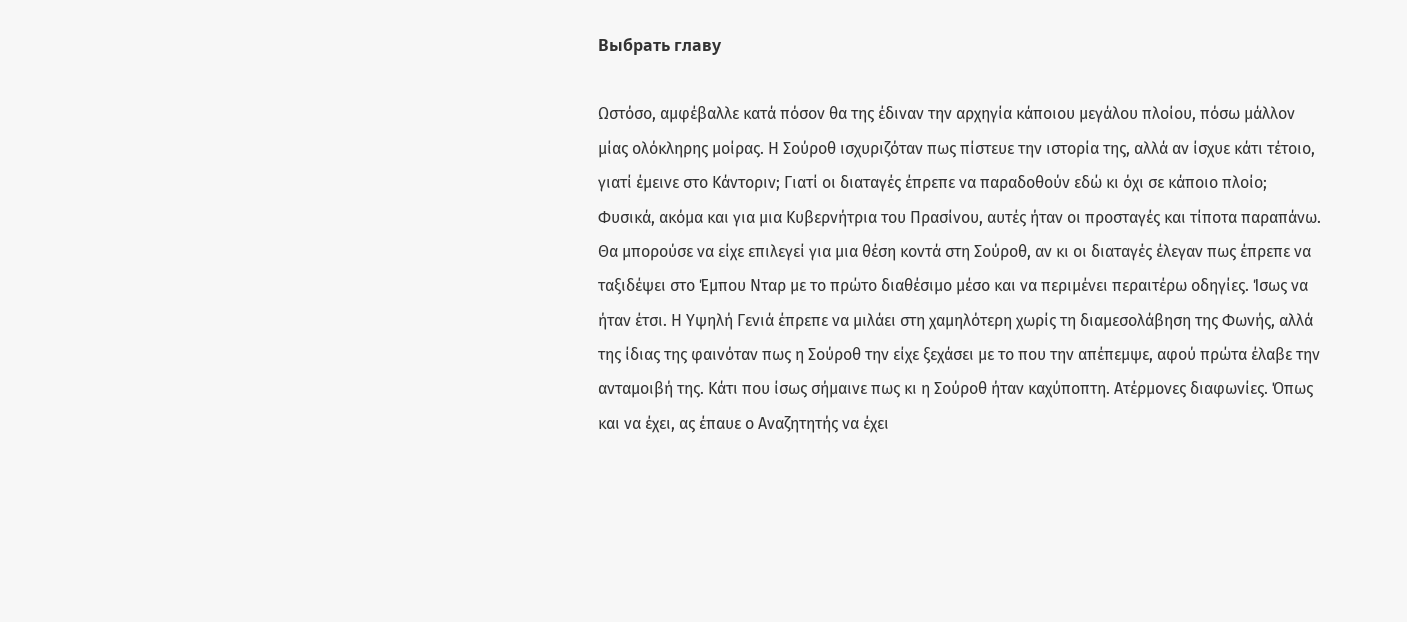Выбрать главу

Ωστόσο, αμφέβαλλε κατά πόσον θα της έδιναν την αρχηγία κάποιου μεγάλου πλοίου, πόσω μάλλον μίας ολόκληρης μοίρας. Η Σούροθ ισχυριζόταν πως πίστευε την ιστορία της, αλλά αν ίσχυε κάτι τέτοιο, γιατί έμεινε στο Κάντοριν; Γιατί οι διαταγές έπρεπε να παραδοθούν εδώ κι όχι σε κάποιο πλοίο; Φυσικά, ακόμα και για μια Κυβερνήτρια του Πρασίνου, αυτές ήταν οι προσταγές και τίποτα παραπάνω. Θα μπορούσε να είχε επιλεγεί για μια θέση κοντά στη Σούροθ, αν κι οι διαταγές έλεγαν πως έπρεπε να ταξιδέψει στο Έμπου Νταρ με το πρώτο διαθέσιμο μέσο και να περιμένει περαιτέρω οδηγίες. Ίσως να ήταν έτσι. Η Υψηλή Γενιά έπρεπε να μιλάει στη χαμηλότερη χωρίς τη διαμεσολάβηση της Φωνής, αλλά της ίδιας της φαινόταν πως η Σούροθ την είχε ξεχάσει με το που την απέπεμψε, αφού πρώτα έλαβε την ανταμοιβή της. Κάτι που ίσως σήμαινε πως κι η Σούροθ ήταν καχύποπτη. Ατέρμονες διαφωνίες. Όπως και να έχει, ας έπαυε ο Αναζητητής να έχει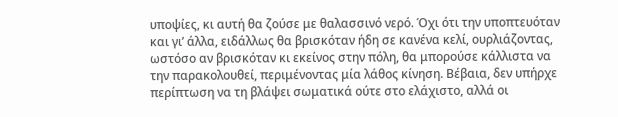υποψίες, κι αυτή θα ζούσε με θαλασσινό νερό. Όχι ότι την υποπτευόταν και γι’ άλλα, ειδάλλως θα βρισκόταν ήδη σε κανένα κελί, ουρλιάζοντας, ωστόσο αν βρισκόταν κι εκείνος στην πόλη, θα μπορούσε κάλλιστα να την παρακολουθεί, περιμένοντας μία λάθος κίνηση. Βέβαια, δεν υπήρχε περίπτωση να τη βλάψει σωματικά ούτε στο ελάχιστο, αλλά οι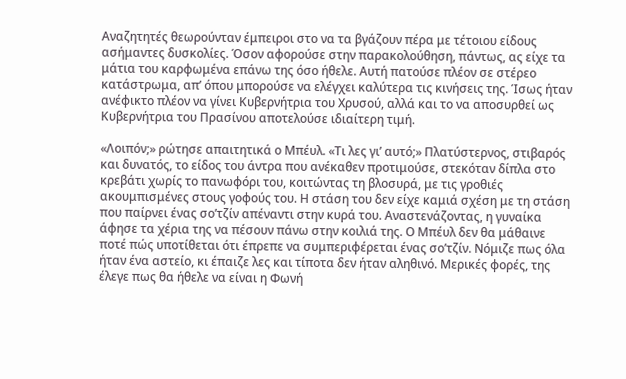Αναζητητές θεωρούνταν έμπειροι στο να τα βγάζουν πέρα με τέτοιου είδους ασήμαντες δυσκολίες. Όσον αφορούσε στην παρακολούθηση, πάντως, ας είχε τα μάτια του καρφωμένα επάνω της όσο ήθελε. Αυτή πατούσε πλέον σε στέρεο κατάστρωμα, απ’ όπου μπορούσε να ελέγχει καλύτερα τις κινήσεις της. Ίσως ήταν ανέφικτο πλέον να γίνει Κυβερνήτρια του Χρυσού, αλλά και το να αποσυρθεί ως Κυβερνήτρια του Πρασίνου αποτελούσε ιδιαίτερη τιμή.

«Λοιπόν;» ρώτησε απαιτητικά ο Μπέυλ. «Τι λες γι’ αυτό;» Πλατύστερνος, στιβαρός και δυνατός, το είδος του άντρα που ανέκαθεν προτιμούσε, στεκόταν δίπλα στο κρεβάτι χωρίς το πανωφόρι του, κοιτώντας τη βλοσυρά, με τις γροθιές ακουμπισμένες στους γοφούς του. Η στάση του δεν είχε καμιά σχέση με τη στάση που παίρνει ένας σο’τζίν απέναντι στην κυρά του. Αναστενάζοντας, η γυναίκα άφησε τα χέρια της να πέσουν πάνω στην κοιλιά της. Ο Μπέυλ δεν θα μάθαινε ποτέ πώς υποτίθεται ότι έπρεπε να συμπεριφέρεται ένας σο’τζίν. Νόμιζε πως όλα ήταν ένα αστείο, κι έπαιζε λες και τίποτα δεν ήταν αληθινό. Μερικές φορές, της έλεγε πως θα ήθελε να είναι η Φωνή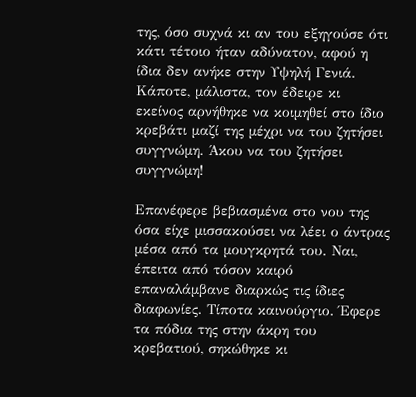της, όσο συχνά κι αν του εξηγούσε ότι κάτι τέτοιο ήταν αδύνατον, αφού η ίδια δεν ανήκε στην Υψηλή Γενιά. Κάποτε, μάλιστα, τον έδειρε κι εκείνος αρνήθηκε να κοιμηθεί στο ίδιο κρεβάτι μαζί της μέχρι να του ζητήσει συγγνώμη. Άκου να του ζητήσει συγγνώμη!

Επανέφερε βεβιασμένα στο νου της όσα είχε μισσακούσει να λέει ο άντρας μέσα από τα μουγκρητά του. Ναι, έπειτα από τόσον καιρό επαναλάμβανε διαρκώς τις ίδιες διαφωνίες. Τίποτα καινούργιο. Έφερε τα πόδια της στην άκρη του κρεβατιού, σηκώθηκε κι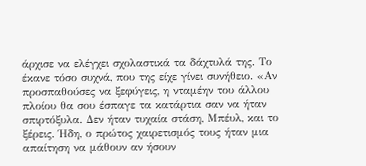άρχισε να ελέγχει σχολαστικά τα δάχτυλά της. Το έκανε τόσο συχνά, που της είχε γίνει συνήθειο. «Αν προσπαθούσες να ξεφύγεις, η νταμέην του άλλου πλοίου θα σου έσπαγε τα κατάρτια σαν να ήταν σπιρτόξυλα. Δεν ήταν τυχαία στάση, Μπέυλ, και το ξέρεις. Ήδη, ο πρώτος χαιρετισμός τους ήταν μια απαίτηση να μάθουν αν ήσουν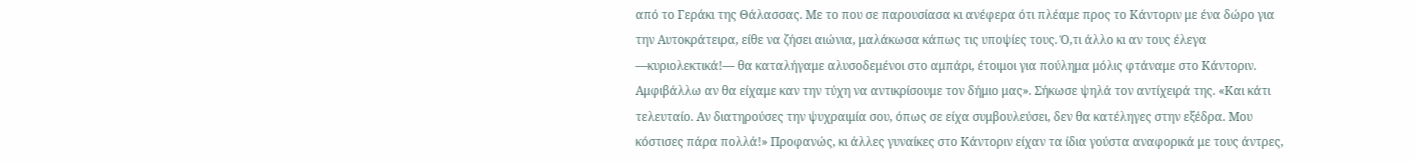από το Γεράκι της Θάλασσας. Με το που σε παρουσίασα κι ανέφερα ότι πλέαμε προς το Κάντοριν με ένα δώρο για την Αυτοκράτειρα, είθε να ζήσει αιώνια, μαλάκωσα κάπως τις υποψίες τους. Ό,τι άλλο κι αν τους έλεγα —κυριολεκτικά!— θα καταλήγαμε αλυσοδεμένοι στο αμπάρι, έτοιμοι για πούλημα μόλις φτάναμε στο Κάντοριν. Αμφιβάλλω αν θα είχαμε καν την τύχη να αντικρίσουμε τον δήμιο μας». Σήκωσε ψηλά τον αντίχειρά της. «Και κάτι τελευταίο. Αν διατηρούσες την ψυχραιμία σου, όπως σε είχα συμβουλεύσει, δεν θα κατέληγες στην εξέδρα. Μου κόστισες πάρα πολλά!» Προφανώς, κι άλλες γυναίκες στο Κάντοριν είχαν τα ίδια γούστα αναφορικά με τους άντρες,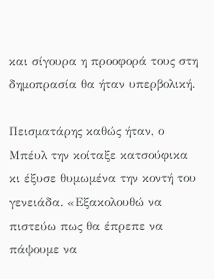και σίγουρα η προοφορά τους στη δημοπρασία θα ήταν υπερβολική.

Πεισματάρης καθώς ήταν, ο Μπέυλ την κοίταξε κατσούφικα κι έξυσε θυμωμένα την κοντή του γενειάδα. «Εξακολουθώ να πιστεύω πως θα έπρεπε να πάψουμε να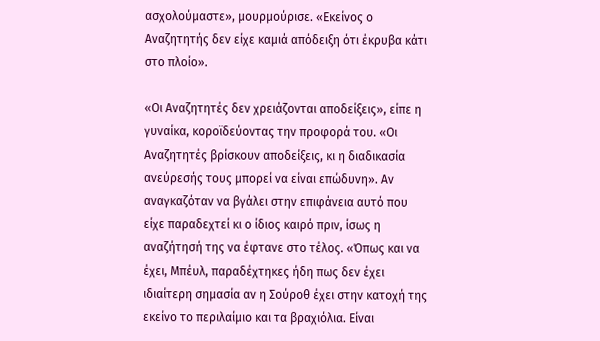ασχολούμαστε», μουρμούρισε. «Εκείνος ο Αναζητητής δεν είχε καμιά απόδειξη ότι έκρυβα κάτι στο πλοίο».

«Οι Αναζητητές δεν χρειάζονται αποδείξεις», είπε η γυναίκα, κοροϊδεύοντας την προφορά του. «Οι Αναζητητές βρίσκουν αποδείξεις, κι η διαδικασία ανεύρεσής τους μπορεί να είναι επώδυνη». Αν αναγκαζόταν να βγάλει στην επιφάνεια αυτό που είχε παραδεχτεί κι ο ίδιος καιρό πριν, ίσως η αναζήτησή της να έφτανε στο τέλος. «Όπως και να έχει, Μπέυλ, παραδέχτηκες ήδη πως δεν έχει ιδιαίτερη σημασία αν η Σούροθ έχει στην κατοχή της εκείνο το περιλαίμιο και τα βραχιόλια. Είναι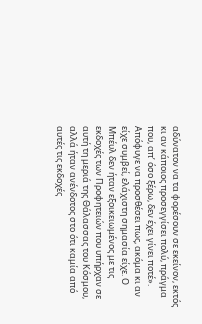αδύνατον να τα φορέσουν σε εκείνον, εκτός κι αν κάποιος προσεγγίσει πολύ, πράγμα που, απ’ όσο ξέρω, δεν έχει γίνει ποτέ». Απόφυγε να προσθέσει πως, ακόμα κι αν είχε συμβεί, ελάχιστη σημασία είχε. Ο Μπέυλ δεν ήταν εξοικειωμένος με τις εκδοχές των Προφητειών που υπήρχαν σε αυτή τη μεριά της Θάλασσας του Κόσμου, αλλά ήταν ανένδοτος στο ότι καμία από αυτές τις εκδοχές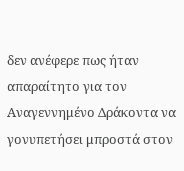δεν ανέφερε πως ήταν απαραίτητο για τον Αναγεννημένο Δράκοντα να γονυπετήσει μπροστά στον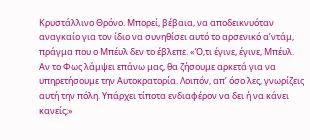Κρυστάλλινο Θρόνο. Μπορεί, βέβαια, να αποδεικνυόταν αναγκαίο για τον ίδιο να συνηθίσει αυτό το αρσενικό α’ντάμ, πράγμα που ο Μπέυλ δεν το έβλεπε. «Ό,τι έγινε, έγινε, Μπέυλ. Αν το Φως λάμψει επάνω μας, θα ζήσουμε αρκετά για να υπηρετήσουμε την Αυτοκρατορία. Λοιπόν, απ’ όσο λες, γνωρίζεις αυτή την πόλη. Υπάρχει τίποτα ενδιαφέρον να δει ή να κάνει κανείς;»